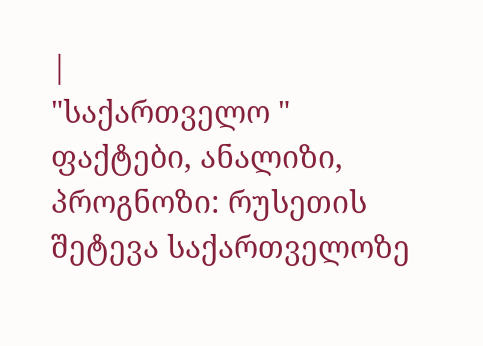|
"საქართველო "
ფაქტები, ანალიზი, პროგნოზი: რუსეთის შეტევა საქართველოზე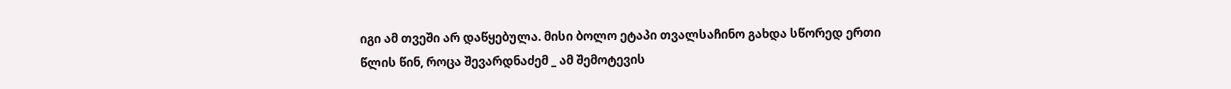იგი ამ თვეში არ დაწყებულა. მისი ბოლო ეტაპი თვალსაჩინო გახდა სწორედ ერთი წლის წინ, როცა შევარდნაძემ _ ამ შემოტევის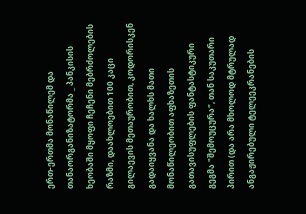ერთ-ერთმა მონაწილემ და თანაორგანიზატორმა _ პანკისის ხეობაში მყოფი ჩეჩენი მებრძოლების რაზმი, დაახლოებით 100 კაცი გილაევის მეთაურობით, კოდორისკენ გადაიყვანა და ხალხს მათი მონაწილეობით აფხაზეთის გათავისუფლების ფანტასტიკური გეგმა "შემოუცურა", თან საკუთარი პირით (და არა მხოლოდ მტრულად ანგაჟირებული ტელეეკრანების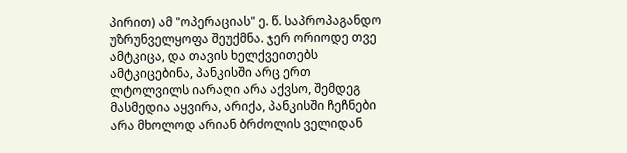პირით) ამ "ოპერაციას" ე. წ. საპროპაგანდო უზრუნველყოფა შეუქმნა. ჯერ ორიოდე თვე ამტკიცა, და თავის ხელქვეითებს ამტკიცებინა, პანკისში არც ერთ ლტოლვილს იარაღი არა აქვსო, შემდეგ მასმედია აყვირა, არიქა, პანკისში ჩეჩნები არა მხოლოდ არიან ბრძოლის ველიდან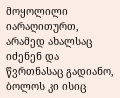მოყოლილი იარაღითურთ, არამედ ახალსაც იძენენ და წვრთნასაც გადიანო, ბოლოს კი ისიც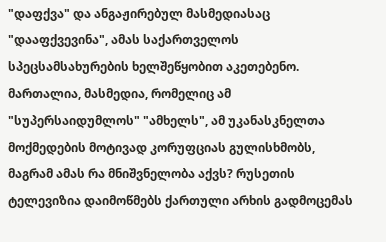"დაფქვა" და ანგაჟირებულ მასმედიასაც "დააფქვევინა", ამას საქართველოს სპეცსამსახურების ხელშეწყობით აკეთებენო. მართალია, მასმედია, რომელიც ამ "სუპერსაიდუმლოს" "ამხელს", ამ უკანასკნელთა მოქმედების მოტივად კორუფციას გულისხმობს, მაგრამ ამას რა მნიშვნელობა აქვს? რუსეთის ტელევიზია დაიმოწმებს ქართული არხის გადმოცემას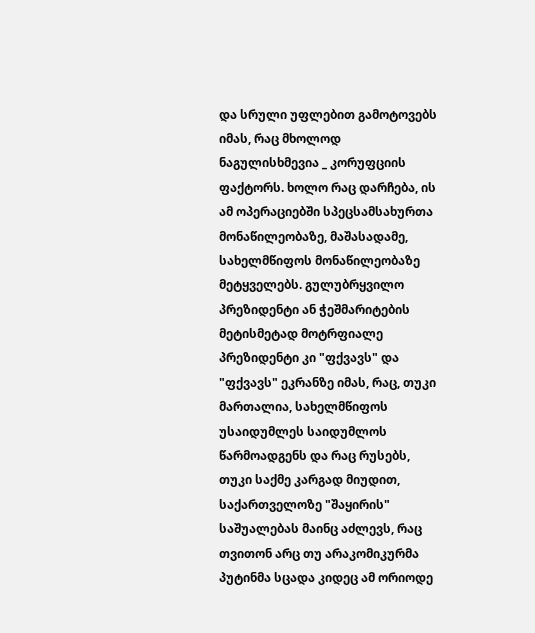და სრული უფლებით გამოტოვებს იმას, რაც მხოლოდ ნაგულისხმევია _ კორუფციის ფაქტორს. ხოლო რაც დარჩება, ის ამ ოპერაციებში სპეცსამსახურთა მონაწილეობაზე, მაშასადამე, სახელმწიფოს მონაწილეობაზე მეტყველებს. გულუბრყვილო პრეზიდენტი ან ჭეშმარიტების მეტისმეტად მოტრფიალე პრეზიდენტი კი "ფქვავს" და "ფქვავს" ეკრანზე იმას, რაც, თუკი მართალია, სახელმწიფოს უსაიდუმლეს საიდუმლოს წარმოადგენს და რაც რუსებს, თუკი საქმე კარგად მიუდით, საქართველოზე "შაყირის" საშუალებას მაინც აძლევს, რაც თვითონ არც თუ არაკომიკურმა პუტინმა სცადა კიდეც ამ ორიოდე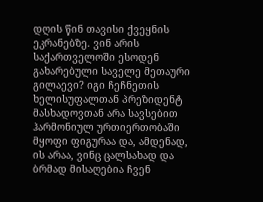დღის წინ თავისი ქვეყნის ეკრანებზე. ვინ არის საქართველოში ესოდენ გახარებული საველე მეთაური გილაევი? იგი ჩეჩნეთის ხელისუფალთან პრეზიდენტ მასხადოვთან არა სავსებით ჰარმონიულ ურთიერთობაში მყოფი ფიგურაა და, ამდენად, ის არაა, ვინც ცალსახად და ბრმად მისაღებია ჩვენ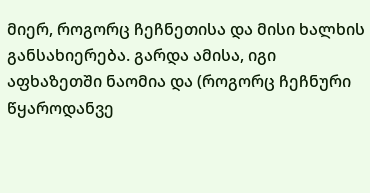მიერ, როგორც ჩეჩნეთისა და მისი ხალხის განსახიერება. გარდა ამისა, იგი აფხაზეთში ნაომია და (როგორც ჩეჩნური წყაროდანვე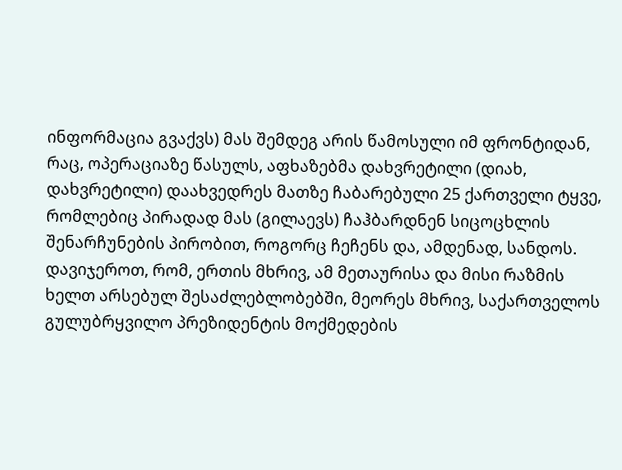ინფორმაცია გვაქვს) მას შემდეგ არის წამოსული იმ ფრონტიდან, რაც, ოპერაციაზე წასულს, აფხაზებმა დახვრეტილი (დიახ, დახვრეტილი) დაახვედრეს მათზე ჩაბარებული 25 ქართველი ტყვე, რომლებიც პირადად მას (გილაევს) ჩაჰბარდნენ სიცოცხლის შენარჩუნების პირობით, როგორც ჩეჩენს და, ამდენად, სანდოს. დავიჯეროთ, რომ, ერთის მხრივ, ამ მეთაურისა და მისი რაზმის ხელთ არსებულ შესაძლებლობებში, მეორეს მხრივ, საქართველოს გულუბრყვილო პრეზიდენტის მოქმედების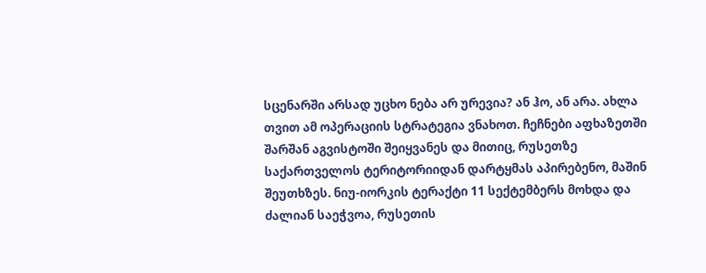სცენარში არსად უცხო ნება არ ურევია? ან ჰო, ან არა. ახლა თვით ამ ოპერაციის სტრატეგია ვნახოთ. ჩეჩნები აფხაზეთში შარშან აგვისტოში შეიყვანეს და მითიც, რუსეთზე საქართველოს ტერიტორიიდან დარტყმას აპირებენო, მაშინ შეუთხზეს. ნიუ-იორკის ტერაქტი 11 სექტემბერს მოხდა და ძალიან საეჭვოა, რუსეთის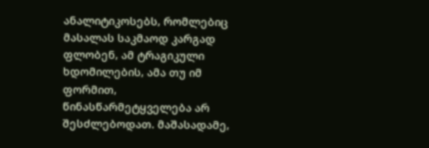ანალიტიკოსებს, რომლებიც მასალას საკმაოდ კარგად ფლობენ, ამ ტრაგიკული ხდომილების, ამა თუ იმ ფორმით, წინასწარმეტყველება არ შესძლებოდათ. მაშასადამე,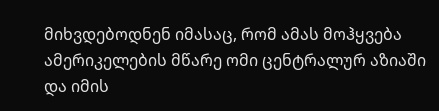მიხვდებოდნენ იმასაც, რომ ამას მოჰყვება ამერიკელების მწარე ომი ცენტრალურ აზიაში და იმის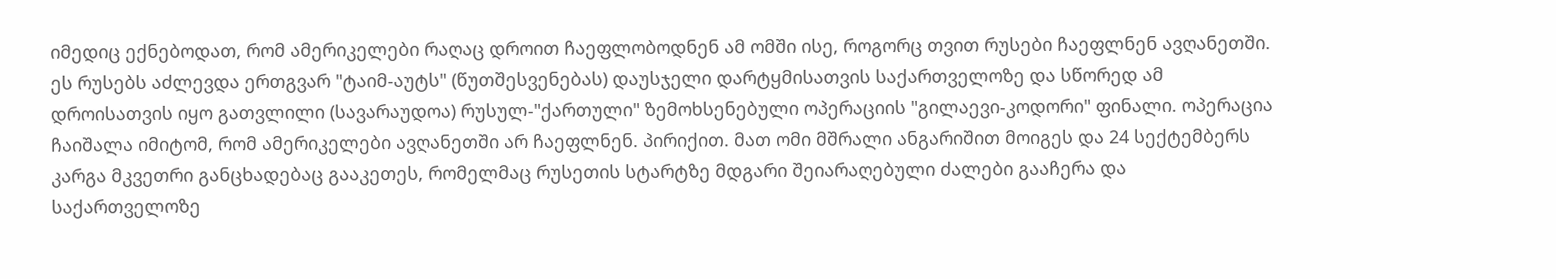იმედიც ექნებოდათ, რომ ამერიკელები რაღაც დროით ჩაეფლობოდნენ ამ ომში ისე, როგორც თვით რუსები ჩაეფლნენ ავღანეთში. ეს რუსებს აძლევდა ერთგვარ "ტაიმ-აუტს" (წუთშესვენებას) დაუსჯელი დარტყმისათვის საქართველოზე და სწორედ ამ დროისათვის იყო გათვლილი (სავარაუდოა) რუსულ-"ქართული" ზემოხსენებული ოპერაციის "გილაევი-კოდორი" ფინალი. ოპერაცია ჩაიშალა იმიტომ, რომ ამერიკელები ავღანეთში არ ჩაეფლნენ. პირიქით. მათ ომი მშრალი ანგარიშით მოიგეს და 24 სექტემბერს კარგა მკვეთრი განცხადებაც გააკეთეს, რომელმაც რუსეთის სტარტზე მდგარი შეიარაღებული ძალები გააჩერა და საქართველოზე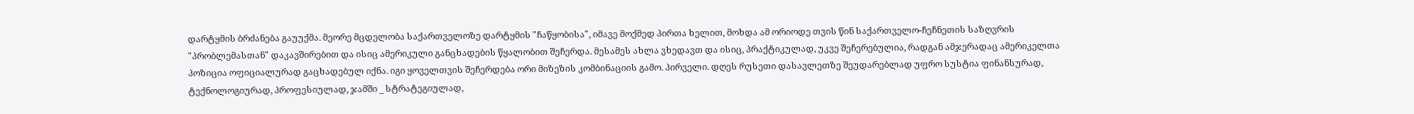დარტყმის ბრძანება გაუუქმა. მეორე მცდელობა საქართველოზე დარტყმის "ჩაწყობისა", იმავე მოქმედ პირთა ხელით, მოხდა ამ ორიოდე თვის წინ საქართველო-ჩეჩნეთის საზღვრის "პრობლემასთან" დაკავშირებით და ისიც ამერიკული განცხადების წყალობით შეჩერდა. მესამეს ახლა ვხედავთ და ისიც, პრაქტიკულად, უკვე შეჩერებულია, რადგან ამჯერადაც ამერიკელთა პოზიცია ოფიციალურად გაცხადებულ იქნა. იგი ყოველთვის შეჩერდება ორი მიზეზის კომბინაციის გამო. პირველი. დღეს რუსეთი დასავლეთზე შეუდარებლად უფრო სუსტია ფინანსურად, ტექნოლოგიურად, პროფესიულად, ჯამში _ სტრატეგიულად,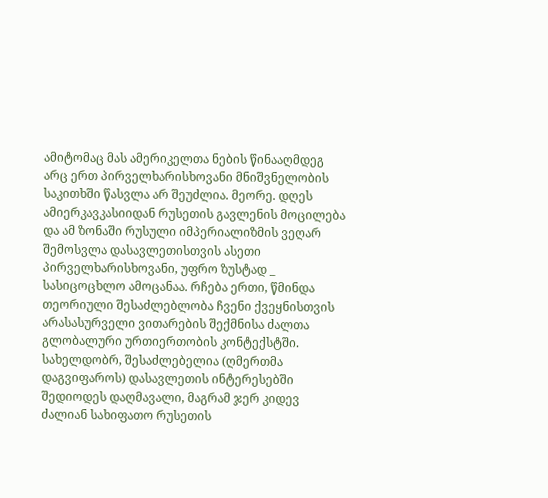ამიტომაც მას ამერიკელთა ნების წინააღმდეგ არც ერთ პირველხარისხოვანი მნიშვნელობის საკითხში წასვლა არ შეუძლია. მეორე. დღეს ამიერკავკასიიდან რუსეთის გავლენის მოცილება და ამ ზონაში რუსული იმპერიალიზმის ვეღარ შემოსვლა დასავლეთისთვის ასეთი პირველხარისხოვანი, უფრო ზუსტად _ სასიცოცხლო ამოცანაა. რჩება ერთი, წმინდა თეორიული შესაძლებლობა ჩვენი ქვეყნისთვის არასასურველი ვითარების შექმნისა ძალთა გლობალური ურთიერთობის კონტექსტში. სახელდობრ, შესაძლებელია (ღმერთმა დაგვიფაროს) დასავლეთის ინტერესებში შედიოდეს დაღმავალი, მაგრამ ჯერ კიდევ ძალიან სახიფათო რუსეთის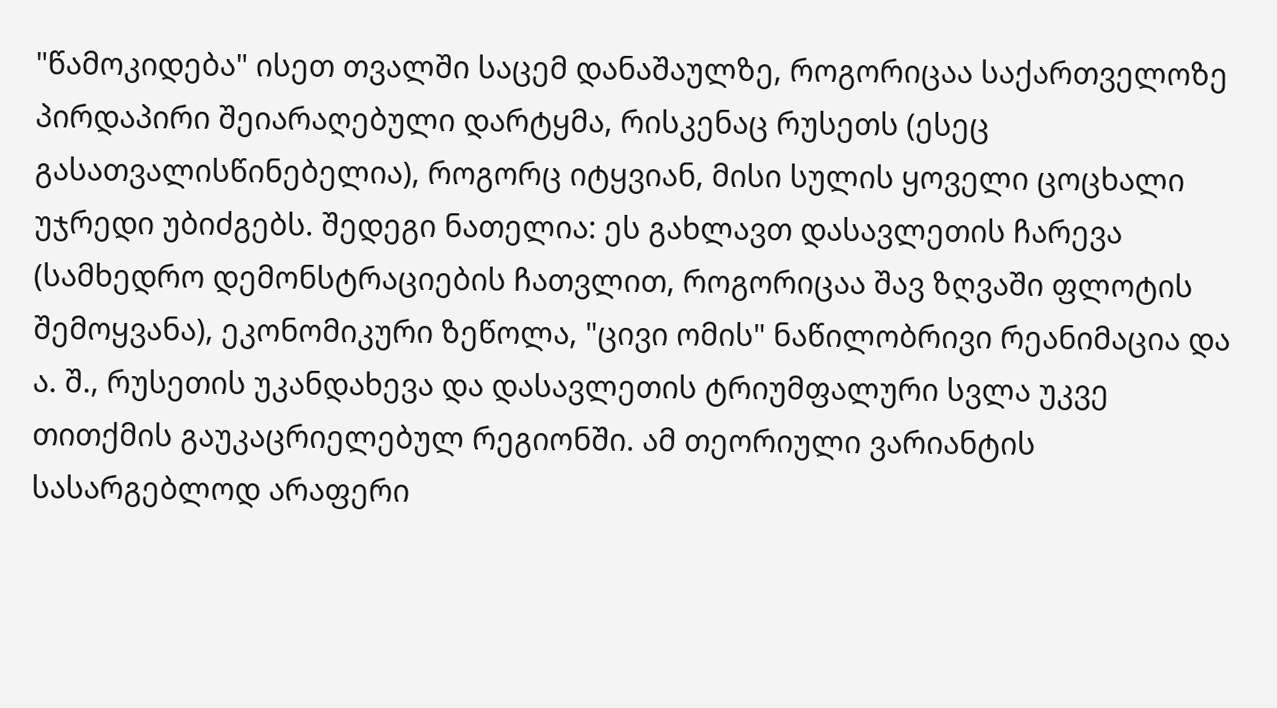"წამოკიდება" ისეთ თვალში საცემ დანაშაულზე, როგორიცაა საქართველოზე პირდაპირი შეიარაღებული დარტყმა, რისკენაც რუსეთს (ესეც გასათვალისწინებელია), როგორც იტყვიან, მისი სულის ყოველი ცოცხალი უჯრედი უბიძგებს. შედეგი ნათელია: ეს გახლავთ დასავლეთის ჩარევა (სამხედრო დემონსტრაციების ჩათვლით, როგორიცაა შავ ზღვაში ფლოტის შემოყვანა), ეკონომიკური ზეწოლა, "ცივი ომის" ნაწილობრივი რეანიმაცია და ა. შ., რუსეთის უკანდახევა და დასავლეთის ტრიუმფალური სვლა უკვე თითქმის გაუკაცრიელებულ რეგიონში. ამ თეორიული ვარიანტის სასარგებლოდ არაფერი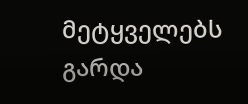მეტყველებს გარდა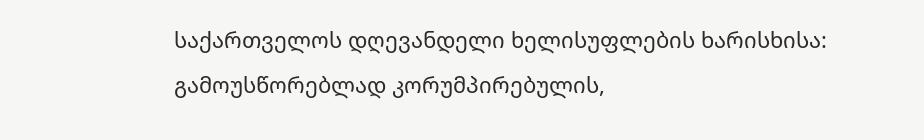საქართველოს დღევანდელი ხელისუფლების ხარისხისა: გამოუსწორებლად კორუმპირებულის,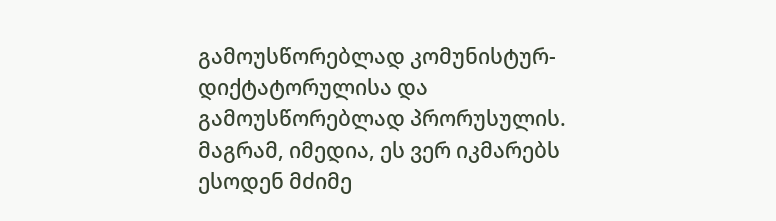გამოუსწორებლად კომუნისტურ-დიქტატორულისა და გამოუსწორებლად პრორუსულის. მაგრამ, იმედია, ეს ვერ იკმარებს ესოდენ მძიმე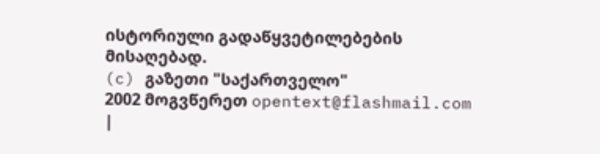ისტორიული გადაწყვეტილებების მისაღებად.
(c) გაზეთი "საქართველო"
2002 მოგვწერეთ opentext@flashmail.com |